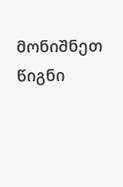მონიშნეთ წიგნი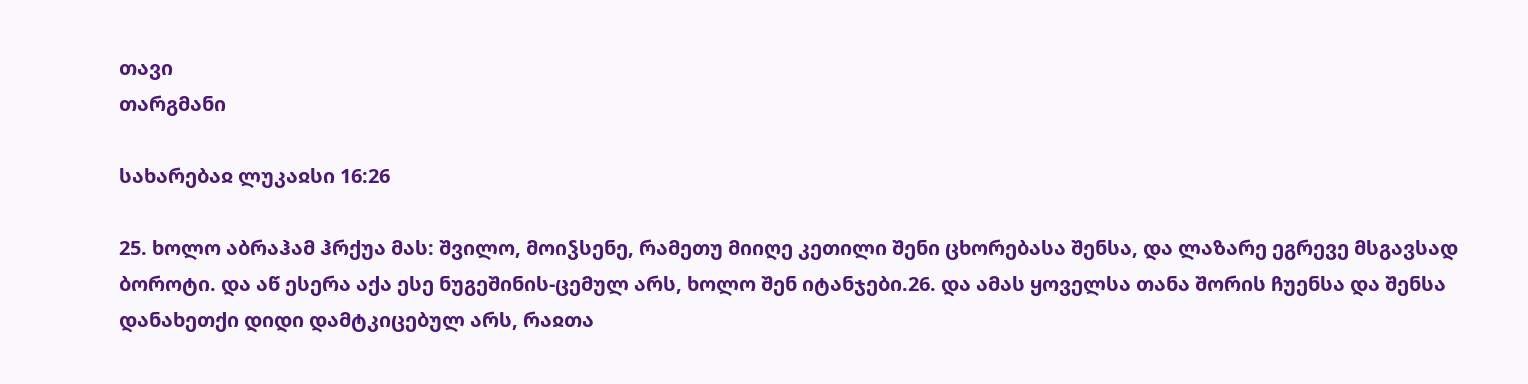თავი
თარგმანი

სახარებაჲ ლუკაჲსი 16:26

25. ხოლო აბრაჰამ ჰრქუა მას: შვილო, მოიჴსენე, რამეთუ მიიღე კეთილი შენი ცხორებასა შენსა, და ლაზარე ეგრევე მსგავსად ბოროტი. და აწ ესერა აქა ესე ნუგეშინის-ცემულ არს, ხოლო შენ იტანჯები.26. და ამას ყოველსა თანა შორის ჩუენსა და შენსა დანახეთქი დიდი დამტკიცებულ არს, რაჲთა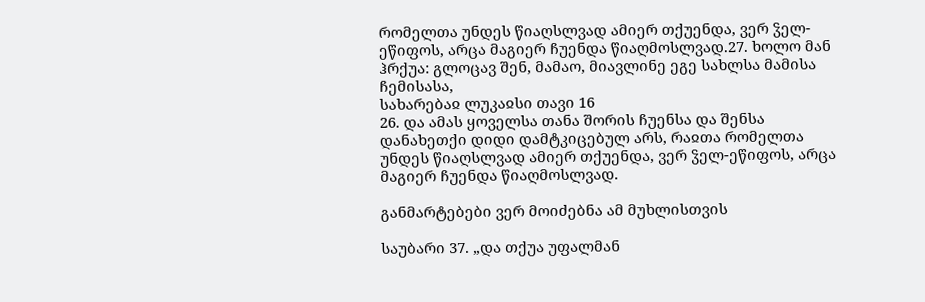რომელთა უნდეს წიაღსლვად ამიერ თქუენდა, ვერ ჴელ-ეწიფოს, არცა მაგიერ ჩუენდა წიაღმოსლვად.27. ხოლო მან ჰრქუა: გლოცავ შენ, მამაო, მიავლინე ეგე სახლსა მამისა ჩემისასა,
სახარებაჲ ლუკაჲსი თავი 16
26. და ამას ყოველსა თანა შორის ჩუენსა და შენსა დანახეთქი დიდი დამტკიცებულ არს, რაჲთა რომელთა უნდეს წიაღსლვად ამიერ თქუენდა, ვერ ჴელ-ეწიფოს, არცა მაგიერ ჩუენდა წიაღმოსლვად.

განმარტებები ვერ მოიძებნა ამ მუხლისთვის

საუბარი 37. „და თქუა უფალმან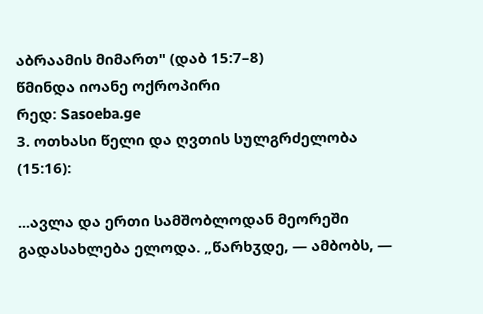აბრაამის მიმართ" (დაბ 15:7–8)
წმინდა იოანე ოქროპირი
რედ: Sasoeba.ge
3. ოთხასი წელი და ღვთის სულგრძელობა (15:16):

...ავლა და ერთი სამშობლოდან მეორეში გადასახლება ელოდა. „წარხჳდე, — ამბობს, —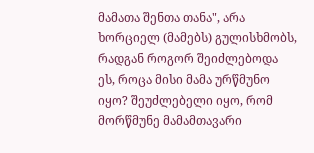მამათა შენთა თანა", არა ხორციელ (მამებს) გულისხმობს, რადგან როგორ შეიძლებოდა ეს, როცა მისი მამა ურწმუნო იყო? შეუძლებელი იყო, რომ მორწმუნე მამამთავარი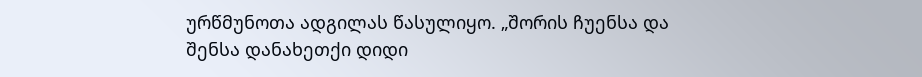ურწმუნოთა ადგილას წასულიყო. „შორის ჩუენსა და შენსა დანახეთქი დიდი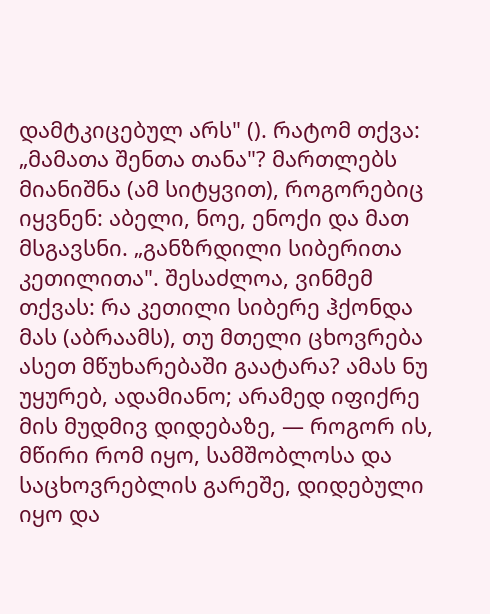დამტკიცებულ არს" (). რატომ თქვა: „მამათა შენთა თანა"? მართლებს მიანიშნა (ამ სიტყვით), როგორებიც იყვნენ: აბელი, ნოე, ენოქი და მათ მსგავსნი. „განზრდილი სიბერითა კეთილითა". შესაძლოა, ვინმემ თქვას: რა კეთილი სიბერე ჰქონდა მას (აბრაამს), თუ მთელი ცხოვრება ასეთ მწუხარებაში გაატარა? ამას ნუ უყურებ, ადამიანო; არამედ იფიქრე მის მუდმივ დიდებაზე, — როგორ ის, მწირი რომ იყო, სამშობლოსა და საცხოვრებლის გარეშე, დიდებული იყო და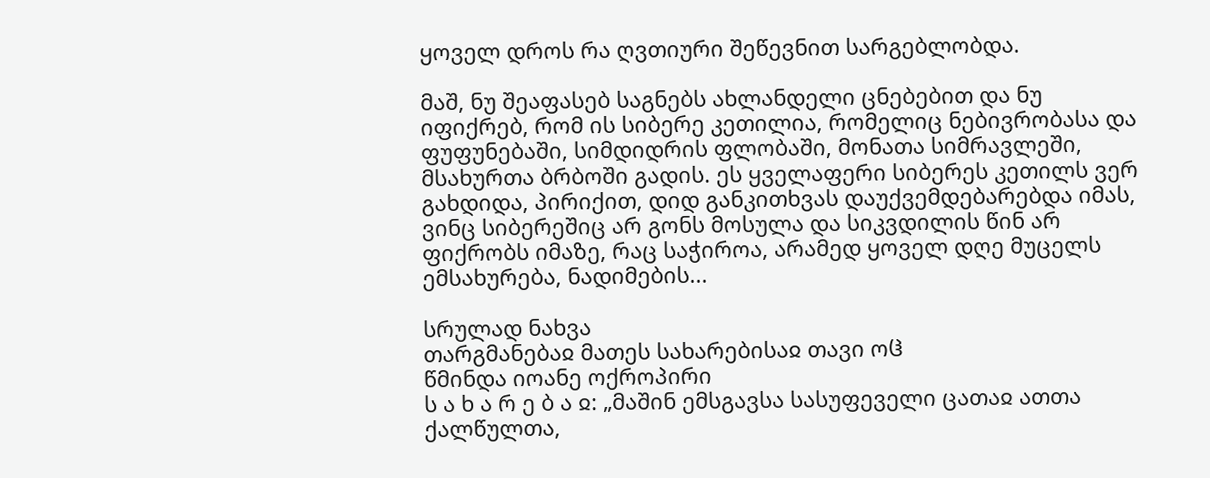ყოველ დროს რა ღვთიური შეწევნით სარგებლობდა.

მაშ, ნუ შეაფასებ საგნებს ახლანდელი ცნებებით და ნუ იფიქრებ, რომ ის სიბერე კეთილია, რომელიც ნებივრობასა და ფუფუნებაში, სიმდიდრის ფლობაში, მონათა სიმრავლეში, მსახურთა ბრბოში გადის. ეს ყველაფერი სიბერეს კეთილს ვერ გახდიდა, პირიქით, დიდ განკითხვას დაუქვემდებარებდა იმას, ვინც სიბერეშიც არ გონს მოსულა და სიკვდილის წინ არ ფიქრობს იმაზე, რაც საჭიროა, არამედ ყოველ დღე მუცელს ემსახურება, ნადიმების...

სრულად ნახვა
თარგმანებაჲ მათეს სახარებისაჲ თავი ოჱ
წმინდა იოანე ოქროპირი
ს ა ხ ა რ ე ბ ა ჲ: „მაშინ ემსგავსა სასუფეველი ცათაჲ ათთა ქალწულთა,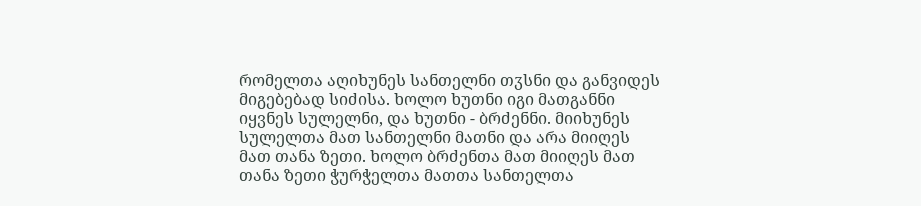რომელთა აღიხუნეს სანთელნი თჳსნი და განვიდეს მიგებებად სიძისა. ხოლო ხუთნი იგი მათგანნი იყვნეს სულელნი, და ხუთნი - ბრძენნი. მიიხუნეს სულელთა მათ სანთელნი მათნი და არა მიიღეს მათ თანა ზეთი. ხოლო ბრძენთა მათ მიიღეს მათ თანა ზეთი ჭურჭელთა მათთა სანთელთა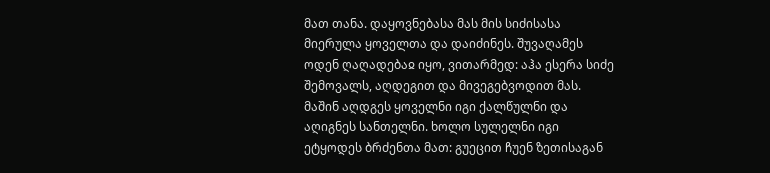მათ თანა. დაყოვნებასა მას მის სიძისასა მიერულა ყოველთა და დაიძინეს. შუვაღამეს ოდენ ღაღადებაჲ იყო, ვითარმედ: აჰა ესერა სიძე შემოვალს, აღდეგით და მივეგებვოდით მას. მაშინ აღდგეს ყოველნი იგი ქალწულნი და აღიგნეს სანთელნი. ხოლო სულელნი იგი ეტყოდეს ბრძენთა მათ: გუეცით ჩუენ ზეთისაგან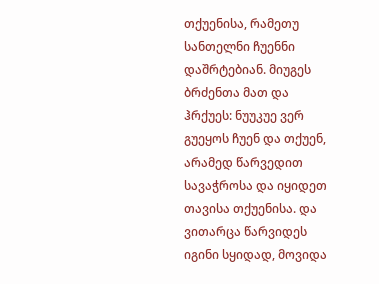თქუენისა, რამეთუ სანთელნი ჩუენნი დაშრტებიან. მიუგეს ბრძენთა მათ და ჰრქუეს: ნუუკუე ვერ გუეყოს ჩუენ და თქუენ, არამედ წარვედით სავაჭროსა და იყიდეთ თავისა თქუენისა. და ვითარცა წარვიდეს იგინი სყიდად, მოვიდა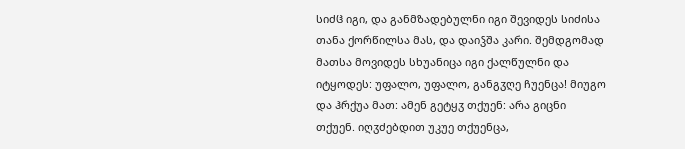სიძჱ იგი, და განმზადებულნი იგი შევიდეს სიძისა თანა ქორწილსა მას, და დაიჴშა კარი. შემდგომად მათსა მოვიდეს სხუანიცა იგი ქალწულნი და იტყოდეს: უფალო, უფალო, განგჳღე ჩუენცა! მიუგო და ჰრქუა მათ: ამენ გეტყჳ თქუენ: არა გიცნი თქუენ. იღჳძებდით უკუე თქუენცა,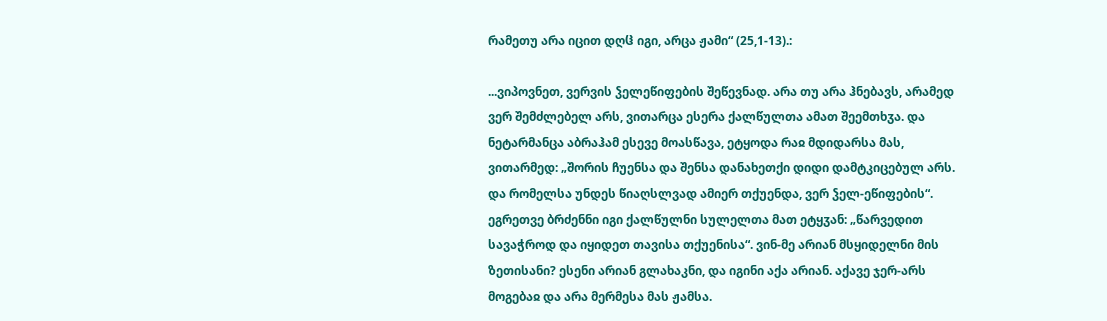რამეთუ არა იცით დღჱ იგი, არცა ჟამი“ (25,1-13).:

...ვიპოვნეთ, ვერვის ჴელეწიფების შეწევნად. არა თუ არა ჰნებავს, არამედ ვერ შემძლებელ არს, ვითარცა ესერა ქალწულთა ამათ შეემთხჳა. და ნეტარმანცა აბრაჰამ ესევე მოასწავა, ეტყოდა რაჲ მდიდარსა მას, ვითარმედ: „შორის ჩუენსა და შენსა დანახეთქი დიდი დამტკიცებულ არს. და რომელსა უნდეს წიაღსლვად ამიერ თქუენდა, ვერ ჴელ-ეწიფების“. ეგრეთვე ბრძენნი იგი ქალწულნი სულელთა მათ ეტყჳან: „წარვედით სავაჭროდ და იყიდეთ თავისა თქუენისა“. ვინ-მე არიან მსყიდელნი მის ზეთისანი? ესენი არიან გლახაკნი, და იგინი აქა არიან. აქავე ჯერ-არს მოგებაჲ და არა მერმესა მას ჟამსა.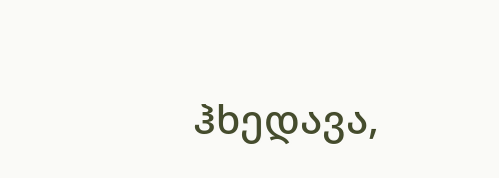ჰხედავა,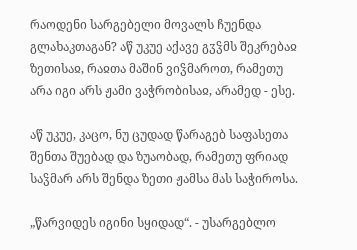რაოდენი სარგებელი მოვალს ჩუენდა გლახაკთაგან? აწ უკუე აქავე გჳჴმს შეკრებაჲ ზეთისაჲ, რაჲთა მაშინ ვიჴმაროთ, რამეთუ არა იგი არს ჟამი ვაჭრობისაჲ, არამედ - ესე.

აწ უკუე, კაცო, ნუ ცუდად წარაგებ საფასეთა შენთა შუებად და ზუაობად, რამეთუ ფრიად საჴმარ არს შენდა ზეთი ჟამსა მას საჭიროსა.

„წარვიდეს იგინი სყიდად“. - უსარგებლო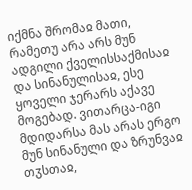იქმნა შრომაჲ მათი, რამეთუ არა არს მუნ ადგილი ქველისსაქმისაჲ და სინანულისაჲ, ესე ყოველი ჯერარს აქავე მოგებად. ვითარცა-იგი მდიდარსა მას არას ერგო მუნ სინანული და ზრუნვაჲ თჳსთაჲ,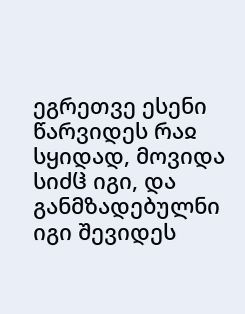ეგრეთვე ესენი წარვიდეს რაჲ სყიდად, მოვიდა სიძჱ იგი, და განმზადებულნი იგი შევიდეს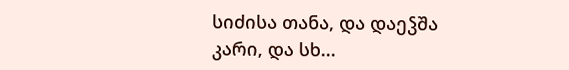სიძისა თანა, და დაეჴშა კარი, და სხ...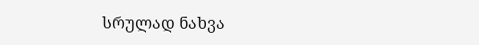სრულად ნახვა